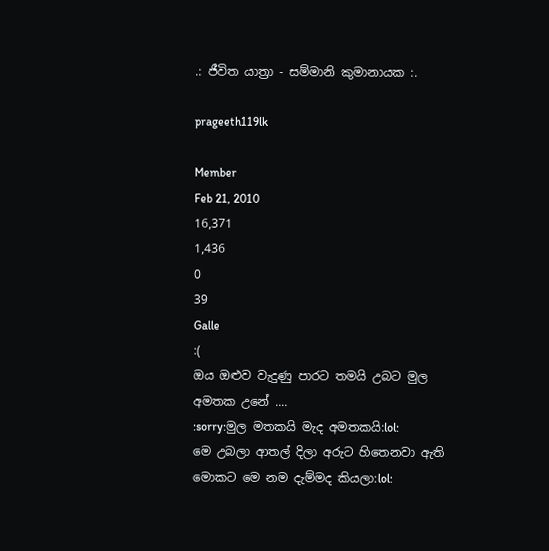.: ජීවිත යාත්‍රා - සම්මානි කුමානායක :.

prageeth119lk

Member
Feb 21, 2010
16,371
1,436
0
39
Galle
:(
ඔය ඔළුව වැදුණු පාරට තමයි උබට මුල අමතක උනේ ....
:sorry:මුල මතකයි මැද අමතකයි:lol:
මෙ උබලා ආතල් දිලා අරුට හිතෙනවා ඇති මොකට මෙ නම දැම්මද කියලා:lol: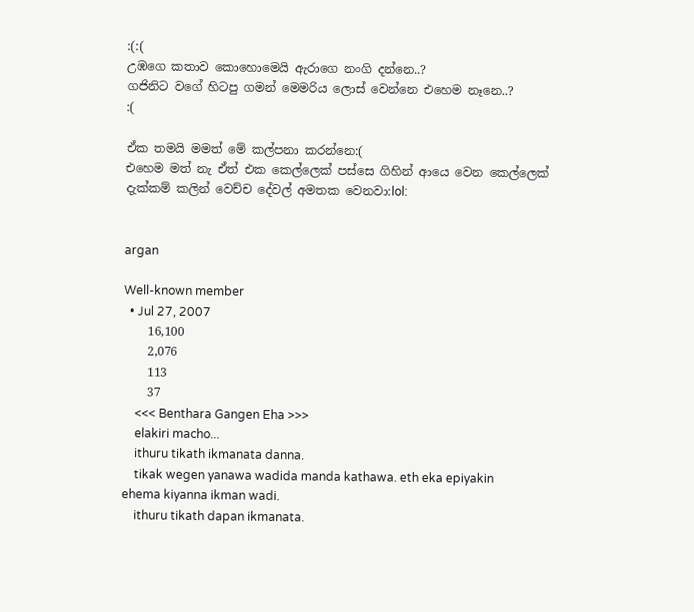:(:(
උඹගෙ කතාව කොහොමෙයි ඇරාගෙ නංගි දන්නෙ..?
ගජිනිට වගේ හිටපු ගමන් මෙමරිය ලොස් වෙන්නෙ එහෙම නෑනෙ..?
:(

ඒක තමයි මමත් මේ කල්පනා කරන්නෙ:(
එහෙම මත් නැ ඒත් එක කෙල්ලෙක් පස්සෙ ගිහින් ආයෙ වෙන කෙල්ලෙක් දැක්කම් කලින් වෙච්ච දේවල් අමතක වෙනවා:lol:


argan

Well-known member
  • Jul 27, 2007
    16,100
    2,076
    113
    37
    <<< Benthara Gangen Eha >>>
    elakiri macho...
    ithuru tikath ikmanata danna.
    tikak wegen yanawa wadida manda kathawa. eth eka epiyakin ehema kiyanna ikman wadi.
    ithuru tikath dapan ikmanata.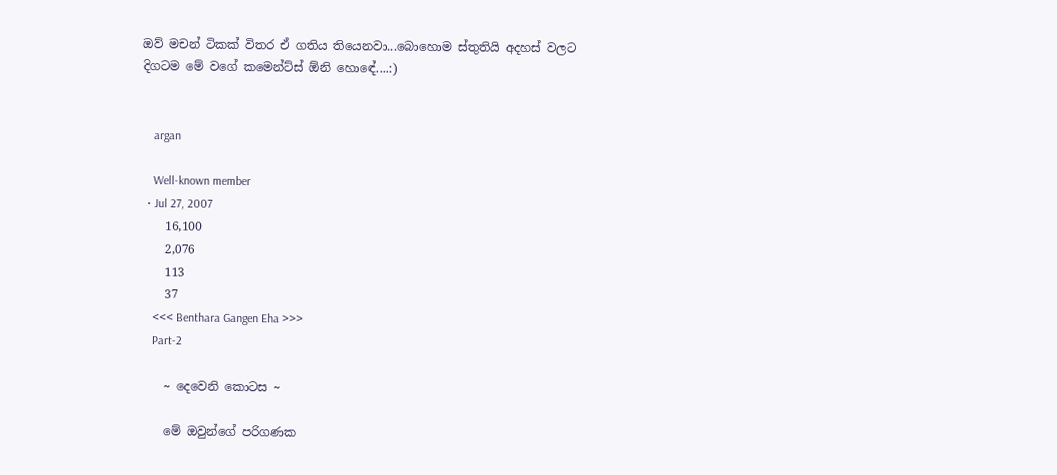ඔව් මචන් ටිකක් විතර ඒ ගතිය තියෙනවා...බොහොම ස්තුතියි අදහස් වලට දිගටම මේ වගේ කමෙන්ට්ස් ඕනි හොඳේ....:)


    argan

    Well-known member
  • Jul 27, 2007
    16,100
    2,076
    113
    37
    <<< Benthara Gangen Eha >>>
    Part-2

    ~ දෙවෙනි කොටස ~

    මේ ඔවුන්ගේ පරිගණක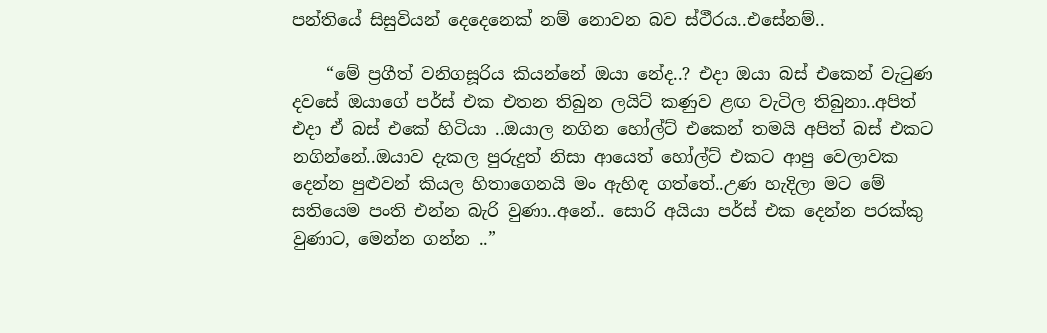පන්තියේ සිසුවියන් දෙදෙනෙක් නම් නොවන බව ස්ථීරය..එසේනම්..

    “මේ ප්‍රගීත් වනිගසූරිය කියන්නේ ඔයා නේද..? එදා ඔයා බස් එකෙන් වැටුණ දවසේ ඔයාගේ පර්ස් එක එතන තිබුන ලයිට් කණුව ළඟ වැටිල තිබුනා..අපිත් එදා ඒ බස් එකේ හිටියා ..ඔයාල නගින හෝල්ට් එකෙන් තමයි අපිත් බස් එකට නගින්නේ..ඔයාව දැකල පුරුදුත් නිසා ආයෙත් හෝල්ට් එකට ආපු වෙලාවක දෙන්න පුළුවන් කියල හිතාගෙනයි මං ඇහිඳ ගත්තේ..උණ හැදිලා මට මේ සතියෙම පංති එන්න බැරි වුණා..අනේ.. සොරි අයියා පර්ස් එක දෙන්න පරක්කු වුණාට, මෙන්න ගන්න ..”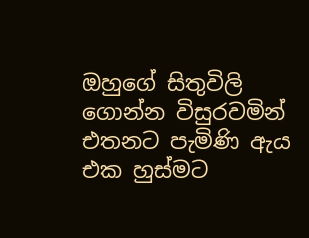ඔහුගේ සිතුවිලි ගොන්න විසුරවමින් එතනට පැමිණි ඇය එක හුස්මට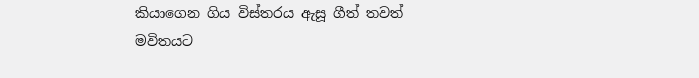කියාගෙන ගිය විස්තරය ඇසූ ගීත් තවත් මවිතයට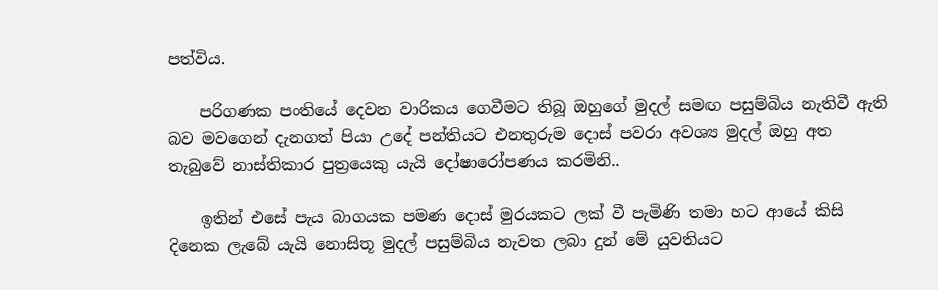පත්විය.

    පරිගණක පංතියේ දෙවන වාරිකය ගෙවීමට තිබූ ඔහුගේ මුදල් සමඟ පසුම්බිය නැතිවී ඇති බව මවගෙන් දැනගත් පියා උදේ පන්තියට එනතුරුම දොස් පවරා අවශ්‍ය මුදල් ඔහු අත තැබුවේ නාස්තිකාර පුත්‍රයෙකු යැයි දෝෂාරෝපණය කරමිනි..

    ඉතින් එසේ පැය බාගයක පමණ දොස් මුරයකට ලක් වී පැමිණි තමා හට ආයේ කිසි දිනෙක ලැබේ යැයි නොසිතූ මුදල් පසුම්බිය නැවත ලබා දුන් මේ යුවතියට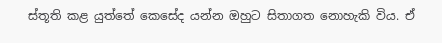ස්තූති කළ යුත්තේ කෙසේද යන්න ඔහුට සිතාගත නොහැකි විය. ඒ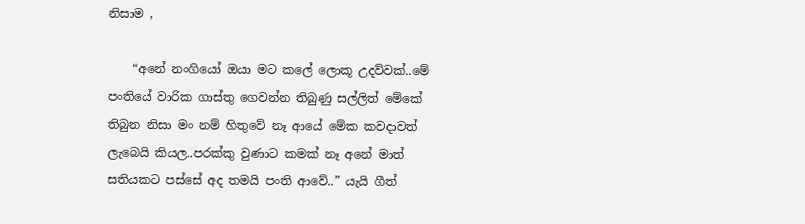නිසාම ,

    “අනේ නංගියෝ ඔයා මට කලේ ලොකූ උදව්වක්..මේ පංතියේ වාරික ගාස්තු ගෙවන්න තිබුණු සල්ලිත් මේකේ තිබුන නිසා මං නම් හිතුවේ නෑ ආයේ මේක කවදාවත් ලැබෙයි කියල..පරක්කු වුණාට කමක් නෑ අනේ මාත් සතියකට පස්සේ අද තමයි පංති ආවේ..” යැයි ගීත්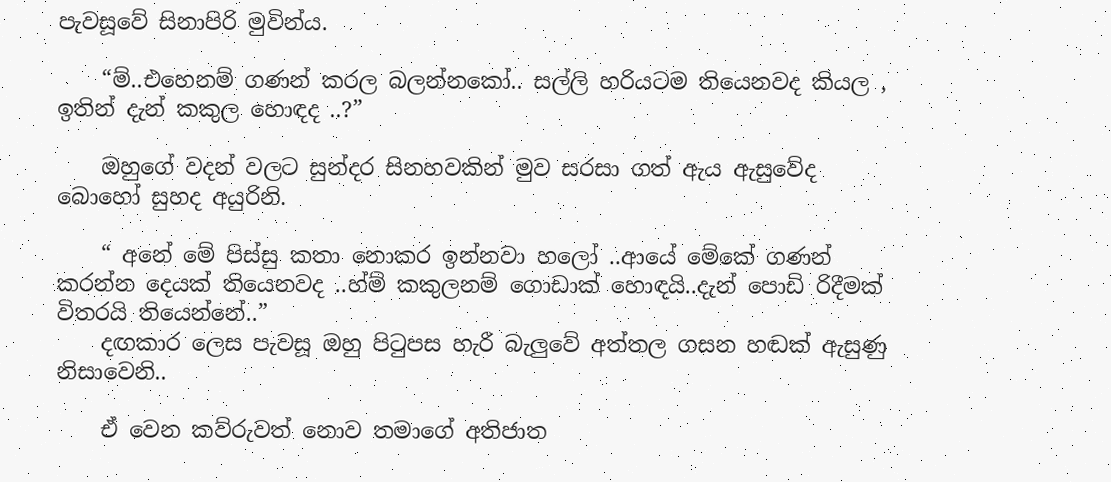පැවසූවේ සිනාපිරි මුවින්ය.

    “ම්..එහෙනම් ගණන් කරල බලන්නකෝ.. සල්ලි හරියටම තියෙනවද කියල , ඉතින් දැන් කකුල හොඳද ..?”

    ඔහුගේ වදන් වලට සුන්දර සිනහවකින් මුව සරසා ගත් ඇය ඇසුවේද බොහෝ සුහද අයුරිනි.

    “ අනේ මේ පිස්සු කතා නොකර ඉන්නවා හලෝ ..ආයේ මේකේ ගණන් කරන්න දෙයක් තියෙනවද ..හ්ම් කකුලනම් ගොඩාක් හොඳයි..දැන් පොඩි රිදීමක් විතරයි තියෙන්නේ..”
    දඟකාර ලෙස පැවසූ ඔහු පිටුපස හැරී බැලුවේ අත්තල ගසන හඬක් ඇසුණු නිසාවෙනි..

    ඒ වෙන කව්රුවත් නොව තමාගේ අතිජාත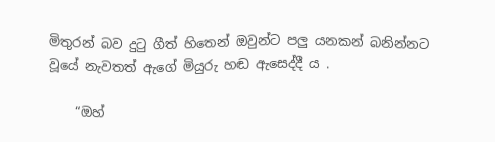මිතුරන් බව දුටු ගීත් හිතෙන් ඔවුන්ට පලු යනකන් බනින්නට වූයේ නැවතත් ඇගේ මියුරු හඬ ඇසෙද්දී ය .

    “ඔහ්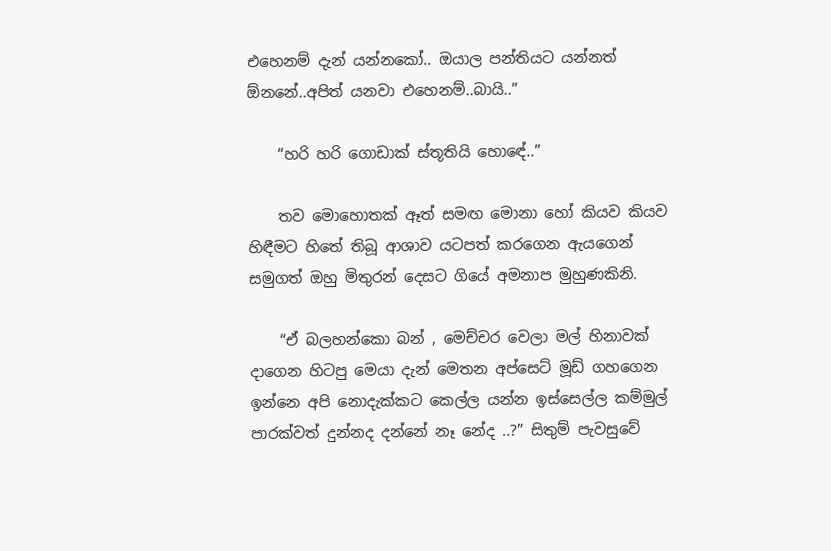එහෙනම් දැන් යන්නකෝ.. ඔයාල පන්තියට යන්නත් ඕනනේ..අපිත් යනවා එහෙනම්..බායි..”

    “හරි හරි ගොඩාක් ස්තූතියි හොඳේ..”

    තව මොහොතක් ඈත් සමඟ මොනා හෝ කියව කියව හිඳීමට හිතේ තිබූ ආශාව යටපත් කරගෙන ඇයගෙන් සමුගත් ඔහු මිතුරන් දෙසට ගියේ අමනාප මුහුණකිනි.

    “ඒ බලහන්කො බන් , මෙච්චර වෙලා මල් හිනාවක් දාගෙන හිටපු මෙයා දැන් මෙතන අප්සෙට් මූඩ් ගහගෙන ඉන්නෙ අපි නොදැක්කට කෙල්ල යන්න ඉස්සෙල්ල කම්මුල් පාරක්වත් දුන්නද දන්නේ නෑ නේද ..?” සිතුම් පැවසුවේ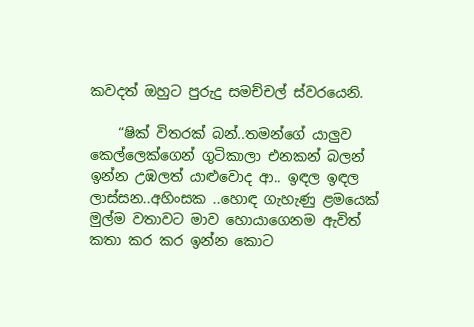කවදත් ඔහුට පුරුදු සමච්චල් ස්වරයෙනි.

    “ෂික් විතරක් බන්..තමන්ගේ යාලුව කෙල්ලෙක්ගෙන් ගුටිකාලා එනකන් බලන් ඉන්න උඹලත් යාළුවොද ආ.. ඉඳල ඉඳල ලාස්සන..අහිංසක ..හොඳ ගැහැණු ළමයෙක් මුල්ම වතාවට මාව හොයාගෙනම ඇවිත් කතා කර කර ඉන්න කොට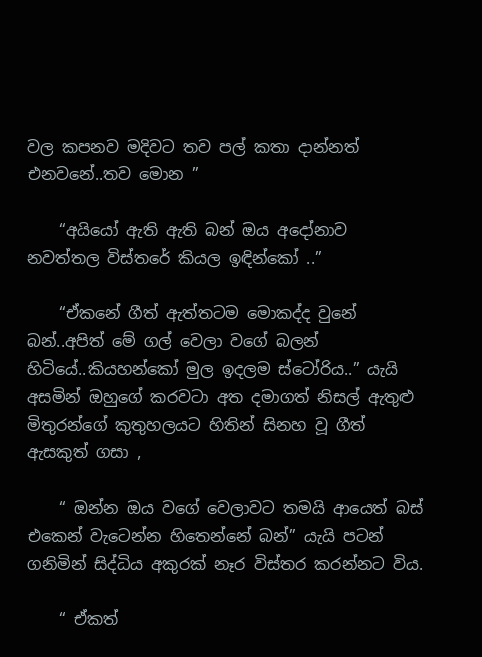වල කපනව මදිවට තව පල් කතා දාන්නත් එනවනේ..තව මොන ”

    “අයියෝ ඇති ඇති බන් ඔය අදෝනාව නවත්තල විස්තරේ කියල ඉඳින්කෝ ..”

    “ඒකනේ ගීත් ඇත්තටම මොකද්ද වුනේ බන්..අපිත් මේ ගල් වෙලා වගේ බලන් හිටියේ..කියහන්කෝ මුල ඉදලම ස්ටෝරිය..” යැයි අසමින් ඔහුගේ කරවටා අත දමාගත් නිසල් ඇතුළු මිතුරන්ගේ කුතුහලයට හිතින් සිනහ වූ ගීත් ඇසකුත් ගසා ,

    “ ඔන්න ඔය වගේ වෙලාවට තමයි ආයෙත් බස් එකෙන් වැටෙන්න හිතෙන්නේ බන්” යැයි පටන් ගනිමින් සිද්ධිය අකුරක් නෑර විස්තර කරන්නට විය.

    “ ඒකත්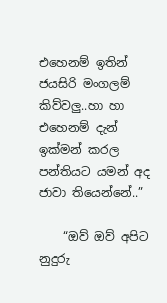එහෙනම් ඉතින් ජයසිරි මංගලම් කිව්වලු..හා හා එහෙනම් දැන් ඉක්මන් කරල පන්තියට යමන් අද ජාවා තියෙන්නේ..”

    “ඔව් ඔව් අපිට නුදුරු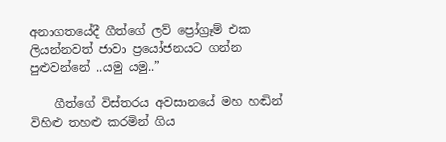අනාගතයේදී ගීත්ගේ ලව් ප්‍රෝග්‍රෑම් එක ලියන්නවත් ජාවා ප්‍රයෝජනයට ගන්න පුළුවන්නේ ..යමු යමු..”

    ගීත්ගේ විස්තරය අවසානයේ මහ හඬින් විහිළු තහළු කරමින් ගිය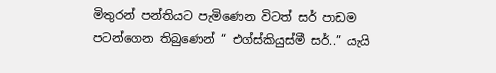මිතුරන් පන්තියට පැමිණෙන විටත් සර් පාඩම පටන්ගෙන තිබුණෙන් “ එග්ස්කියුස්මී සර්..” යැයි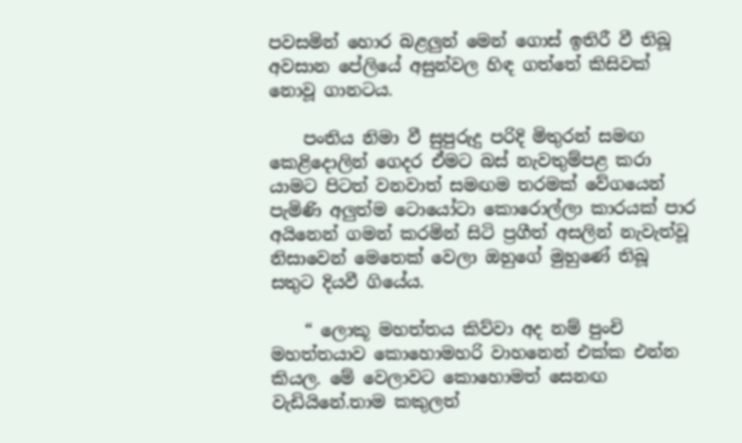පවසමින් හොර බළලුන් මෙන් ගොස් ඉතිරී වී තිබූ අවසාන පේලියේ අසුන්වල හිඳ ගත්තේ කිසිවක් නොවූ ගානටය.

    පංතිය නිමා වී සුපුරුදු පරිදි මිතුරන් සමඟ කෙළිදොලින් ගෙදර ඒමට බස් නැවතුම්පළ කරා යාමට පිටත් වනවාත් සමඟම තරමක් වේගයෙන් පැමිණි අලුත්ම ටොයෝටා කොරොල්ලා කාරයක් පාර අයිනෙන් ගමන් කරමින් සිටි ප්‍රගීත් අසලින් නැවැත්වූ නිසාවෙන් මෙතෙක් වෙලා ඔහුගේ මුහුණේ තිබූ සතුට දියවී ගියේය.

    “ ලොකූ මහත්තය කිව්වා අද නම් පුංචි මහත්තයාව කොහොමහරි වාහනෙන් එක්ක එන්න කියල. මේ වෙලාවට කොහොමත් සෙනඟ වැඩියිනේ.තාම කකුලත්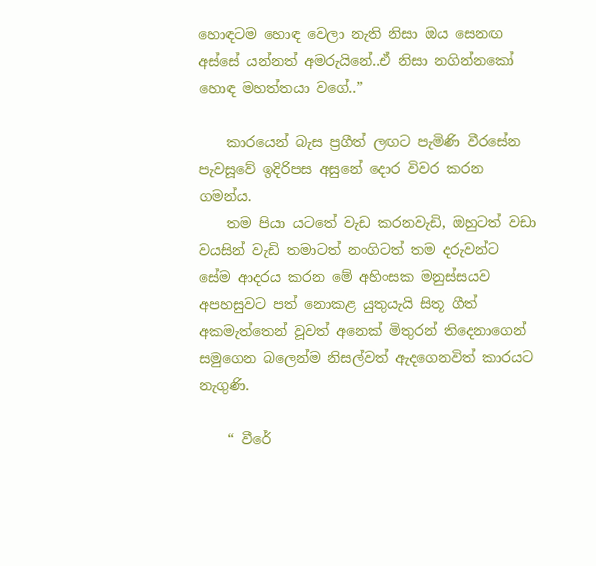හොඳටම හොඳ වෙලා නැති නිසා ඔය සෙනඟ අස්සේ යන්නත් අමරුයිනේ..ඒ නිසා නගින්නකෝ හොඳ මහත්තයා වගේ..”

    කාරයෙන් බැස ප්‍රගීත් ලඟට පැමිණි වීරසේන පැවසූවේ ඉදිරිපස අසුනේ දොර විවර කරන ගමන්ය.
    තම පියා යටතේ වැඩ කරනවැඩි, ඔහුටත් වඩා වයසින් වැඩි තමාටත් නංගිටත් තම දරුවන්ට සේම ආදරය කරන මේ අහිංසක මනුස්සයව අපහසුවට පත් නොකළ යුතුයැයි සිතූ ගීත් අකමැත්තෙන් වූවත් අනෙක් මිතුරන් තිදෙනාගෙන් සමුගෙන බලෙන්ම නිසල්වත් ඇදගෙනවිත් කාරයට නැගුණි.

    “ වීරේ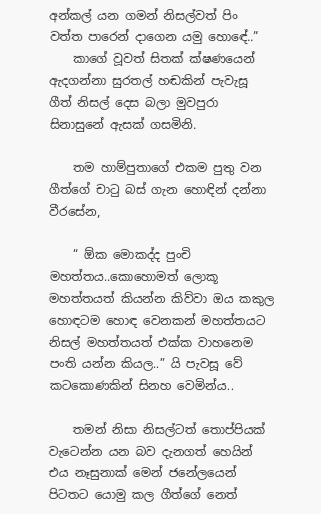අන්කල් යන ගමන් නිසල්වත් පිං වත්ත පාරෙන් දාගෙන යමු හොඳේ..”
    කාගේ වූවත් සිතක් ක්ෂණයෙන් ඇදගන්නා සුරතල් හඬකින් පැවැසූ ගීත් නිසල් දෙස බලා මුවපුරා සිනාසුනේ ඇසක් ගසමිනි.

    තම හාම්පුතාගේ එකම පුතු වන ගීත්ගේ චාටු බස් ගැන හොඳින් දන්නා වීරසේන,

    “ ඕක මොකද්ද පුංචි මහත්තය..කොහොමත් ලොකූ මහත්තයත් කියන්න කිව්වා ඔය කකුල හොඳටම හොඳ වෙනකන් මහත්තයට නිසල් මහත්තයත් එක්ක වාහනෙම පංති යන්න කියල..” යි පැවසූ වේ කටකොණකින් සිනහ වෙමින්ය..

    තමන් නිසා නිසල්ටත් තොප්පියක් වැටෙන්න යන බව දැනගත් හෙයින් එය නෑසුනාක් මෙන් ජනේලයෙන් පිටතට යොමු කල ගීත්ගේ නෙත්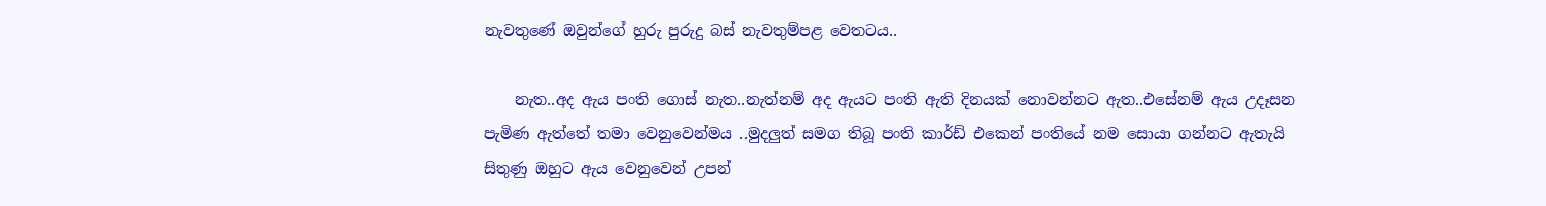නැවතුණේ ඔවුන්ගේ හුරු පුරුදු බස් නැවතුම්පළ වෙතටය..

    නැත..අද ඇය පංති ගොස් නැත..නැත්නම් අද ඇයට පංති ඇති දිනයක් නොවන්නට ඇත..එසේනම් ඇය උදෑසන පැමිණ ඇත්තේ තමා වෙනුවෙන්මය ..මුදලුත් සමග තිබූ පංති කාර්ඩ් එකෙන් පංතියේ නම සොයා ගන්නට ඇතැයි සිතුණු ඔහුට ඇය වෙනුවෙන් උපන්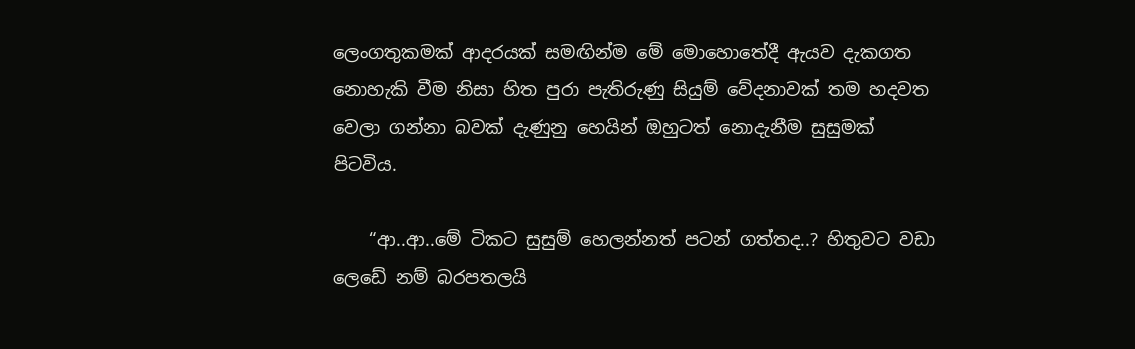ලෙංගතුකමක් ආදරයක් සමඟින්ම මේ මොහොතේදී ඇයව දැකගත නොහැකි වීම නිසා හිත පුරා පැතිරුණු සියුම් වේදනාවක් තම හදවත වෙලා ගන්නා බවක් දැණුනු හෙයින් ඔහුටත් නොදැනීම සුසුමක් පිටවිය.

    “ආ..ආ..මේ ටිකට සුසුම් හෙලන්නත් පටන් ගත්තද..? හිතුවට වඩා ලෙඩේ නම් බරපතලයි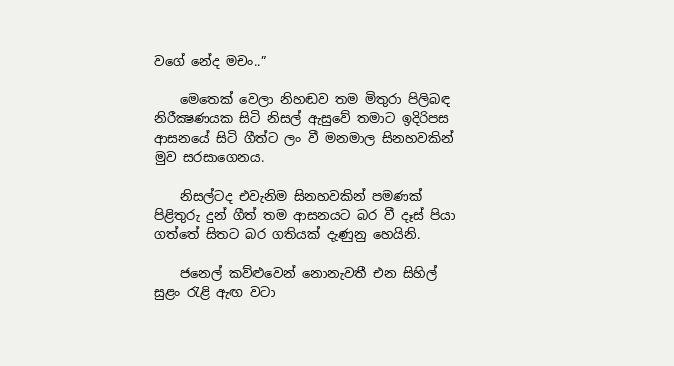වගේ නේද මචං..”

    මෙතෙක් වෙලා නිහඬව තම මිතුරා පිලිබඳ නිරීක්‍ෂණයක සිටි නිසල් ඇසුවේ තමාට ඉදිරිපස ආසනයේ සිටි ගීත්ට ලං වී මනමාල සිනහවකින් මුව සරසාගෙනය.

    නිසල්ටද එවැනිම සිනහවකින් පමණක් පිළිතුරු දුන් ගීත් තම ආසනයට බර වී දෑස් පියා ගත්තේ සිතට බර ගතියක් දැණුනු හෙයිනි.

    ජනෙල් කව්ළුවෙන් නොනැවතී එන සිහිල් සුළං රැළි ඇඟ වටා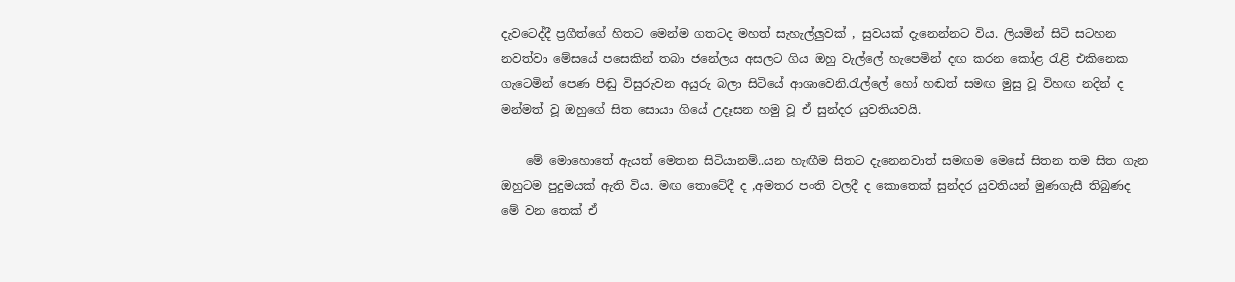දැවටෙද්දී ප්‍රගීත්ගේ හිතට මෙන්ම ගතටද මහත් සැහැල්ලුවක් , සුවයක් දැනෙන්නට විය. ලියමින් සිටි සටහන නවත්වා මේසයේ පසෙකින් තබා ජනේලය අසලට ගිය ඔහු වැල්ලේ හැපෙමින් දඟ කරන කෝළ රැළි එකිනෙක ගැටෙමින් පෙණ පිඬු විසුරුවන අයුරු බලා සිටියේ ආශාවෙනි.රැල්ලේ හෝ හඬත් සමඟ මුසු වූ විහඟ නදින් ද මන්මත් වූ ඔහුගේ සිත සොයා ගියේ උදෑසන හමු වූ ඒ සුන්දර යුවතියවයි.

    මේ මොහොතේ ඇයත් මෙතන සිටියානම්..යන හැඟීම සිතට දැනෙනවාත් සමඟම මෙසේ සිතන තම සිත ගැන ඔහුටම පුදුමයක් ඇති විය. මඟ තොටේදී ද ,අමතර පංති වලදී ද කොතෙක් සුන්දර යුවතියන් මුණගැසී තිබුණද මේ වන තෙක් ඒ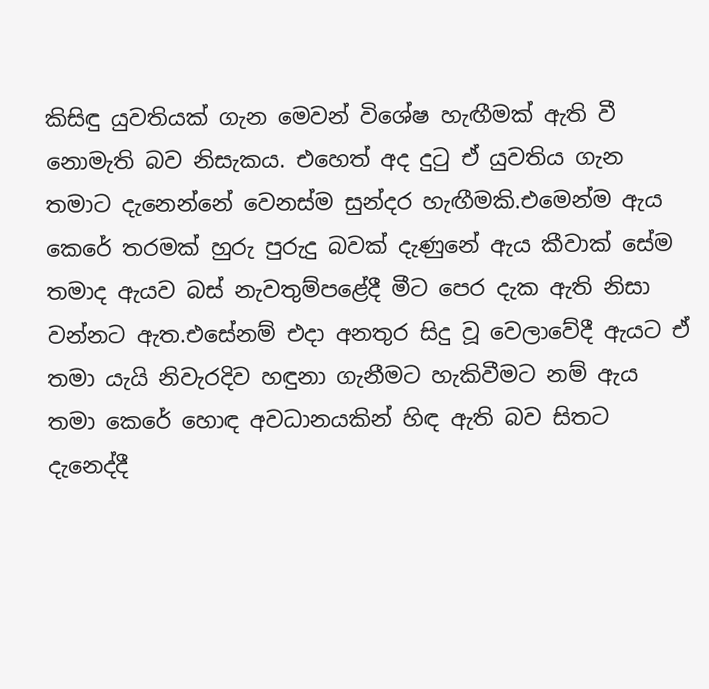කිසිඳු යුවතියක් ගැන මෙවන් විශේෂ හැඟීමක් ඇති වී නොමැති බව නිසැකය. එහෙත් අද දුටු ඒ යුවතිය ගැන තමාට දැනෙන්නේ වෙනස්ම සුන්දර හැඟීමකි.එමෙන්ම ඇය කෙරේ තරමක් හුරු පුරුදු බවක් දැණුනේ ඇය කීවාක් සේම තමාද ඇයව බස් නැවතුම්පළේදී මීට පෙර දැක ඇති නිසා වන්නට ඇත.එසේනම් එදා අනතුර සිදු වූ වෙලාවේදී ඇයට ඒ තමා යැයි නිවැරදිව හඳුනා ගැනීමට හැකිවීමට නම් ඇය තමා කෙරේ හොඳ අවධානයකින් හිඳ ඇති බව සිතට දැනෙද්දී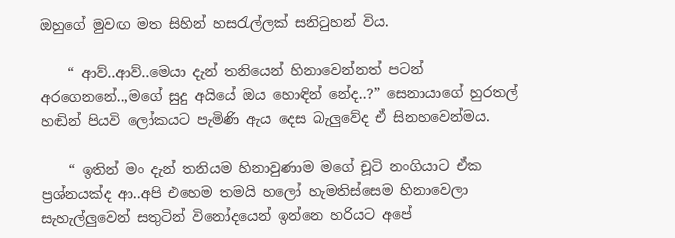ඔහුගේ මුවඟ මත සිහින් හසරැල්ලක් සනිටුහන් විය.

    “ ආව්..ආව්..මෙයා දැන් තනියෙන් හිනාවෙන්නත් පටන් අරගෙනනේ..,මගේ සුදු අයියේ ඔය හොඳින් නේද..?” සෙනායාගේ හුරතල් හඬින් පියවි ලෝකයට පැමිණි ඇය දෙස බැලුවේද ඒ සිනහවෙන්මය.

    “ ඉතින් මං දැන් තනියම හිනාවුණාම මගේ චූටි නංගියාට ඒක ප්‍රශ්නයක්ද ආ..අපි එහෙම තමයි හලෝ හැමතිස්සෙම හිනාවෙලා සැහැල්ලුවෙන් සතුටින් විනෝදයෙන් ඉන්නෙ හරියට අපේ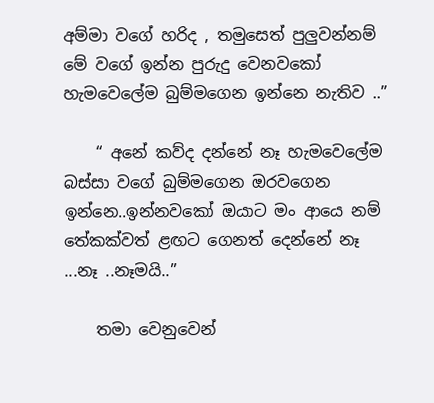අම්මා වගේ හරිද , තමුසෙත් පුලුවන්නම් මේ වගේ ඉන්න පුරුදු වෙනවකෝ හැමවෙලේම බුම්මගෙන ඉන්නෙ නැතිව ..”

    “ අනේ කව්ද දන්නේ නෑ හැමවෙලේම බස්සා වගේ බුම්මගෙන ඔරවගෙන ඉන්නෙ..ඉන්නවකෝ ඔයාට මං ආයෙ නම් තේකක්වත් ළඟට ගෙනත් දෙන්නේ නෑ ...නෑ ..නෑමයි..”

    තමා වෙනුවෙන්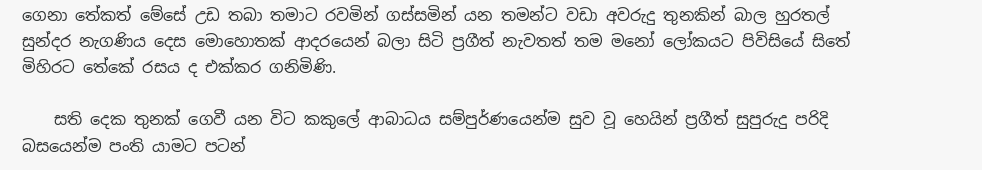ගෙනා තේකත් මේසේ උඩ තබා තමාට රවමින් ගස්සමින් යන තමන්ට වඩා අවරුදු තුනකින් බාල හුරතල් සුන්දර නැගණිය දෙස මොහොතක් ආදරයෙන් බලා සිටි ප්‍රගීත් නැවතත් තම මනෝ ලෝකයට පිවිසියේ සිතේ මිහිරට තේකේ රසය ද එක්කර ගනිමිණි.

    සති දෙක තුනක් ගෙවී යන විට කකුලේ ආබාධය සම්පුර්ණයෙන්ම සුව වූ හෙයින් ප්‍රගීත් සුපුරුදු පරිදි බසයෙන්ම පංති යාමට පටන්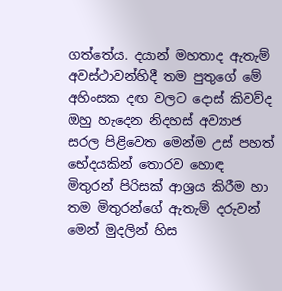ගත්තේය. දයාන් මහතාද ඇතැම් අවස්ථාවන්හිදී තම පුතුගේ මේ අහිංසක දඟ වලට දොස් කිවව්ද ඔහු හැදෙන නිදහස් අව්‍යාජ සරල පිළිවෙත මෙන්ම උස් පහත් භේදයකින් තොරව හොඳ මිතුරන් පිරිසක් ආශ්‍රය කිරීම හා තම මිතුරන්ගේ ඇතැම් දරුවන් මෙන් මුදලින් හිස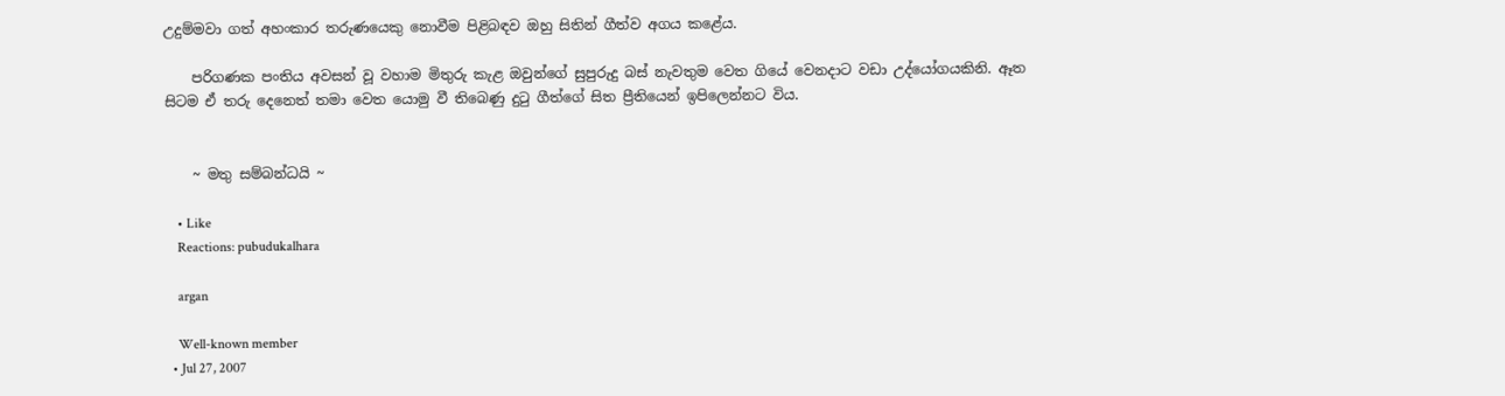උදුම්මවා ගත් අහංකාර තරුණයෙකු නොවීම පිළිබඳව ඔහු සිතින් ගීත්ව අගය කළේය.

    පරිගණක පංතිය අවසන් වූ වහාම මිතුරු කැළ ඔවුන්ගේ සුපුරුදු බස් නැවතුම වෙත ගියේ වෙනදාට වඩා උද්යෝගයකිනි. ඈත සිටම ඒ තරු දෙනෙත් තමා වෙත යොමු වී තිබෙණු දුටු ගීත්ගේ සිත ප්‍රීතියෙන් ඉපිලෙන්නට විය.


    ~ මතු සම්බන්ධයි ~

    • Like
    Reactions: pubudukalhara

    argan

    Well-known member
  • Jul 27, 2007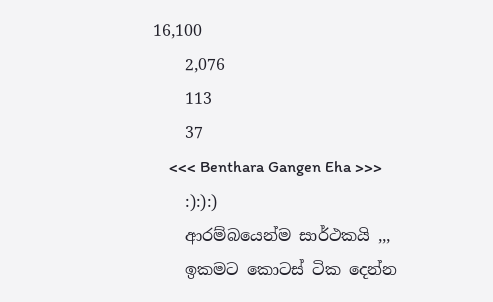16,100
    2,076
    113
    37
    <<< Benthara Gangen Eha >>>
    :):):)
    ආරම්බයෙන්ම සාර්ථකයි ,,,
    ඉකමට කොටස් ටික දෙන්න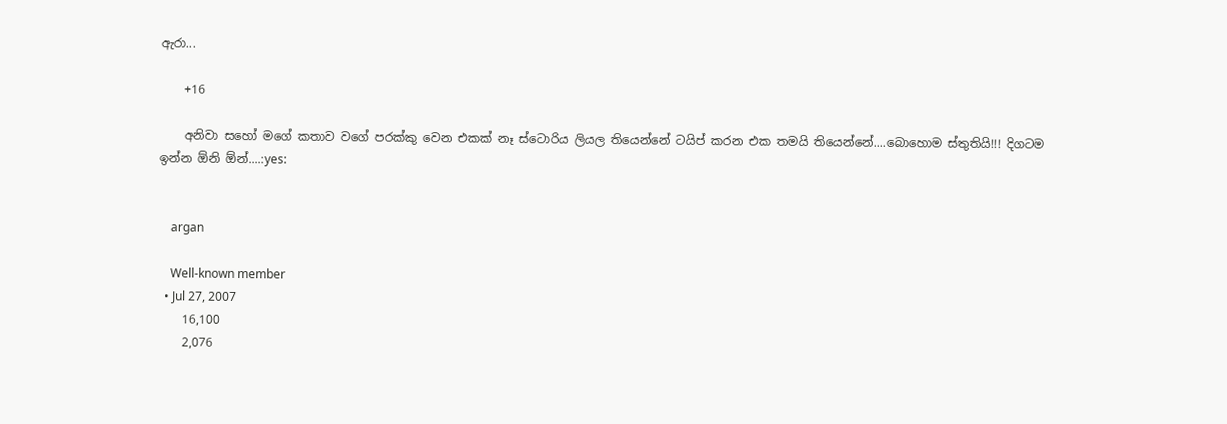ඇරා...

    +16

    අනිවා සහෝ මගේ කතාව වගේ පරක්කු වෙන එකක් නෑ ස්ටොරිය ලියල තියෙන්නේ ටයිප් කරන එක තමයි තියෙන්නේ....බොහොම ස්තුතියි!!! දිගටම ඉන්න ඕනි ඕන්....:yes:


    argan

    Well-known member
  • Jul 27, 2007
    16,100
    2,076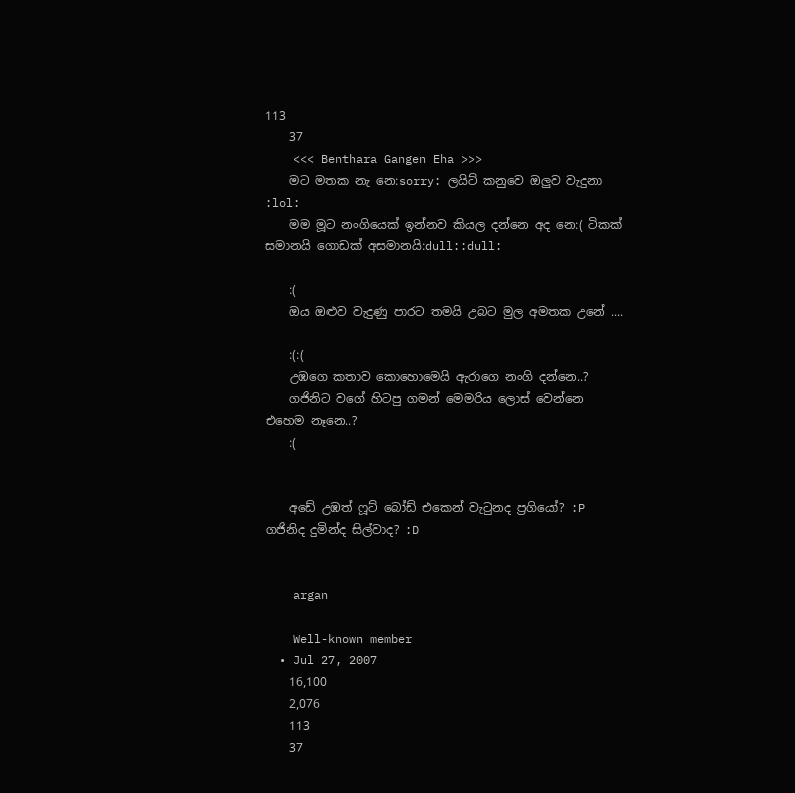113
    37
    <<< Benthara Gangen Eha >>>
    මට මතක නැ නෙ:sorry: ලයිට් කනුවෙ ඔලුව වැදුනා :lol:
    මම මූට නංගියෙක් ඉන්නව කියල දන්නෙ අද නෙ:( ටිකක් සමානයි ගොඩක් අසමානයි:dull::dull:

    :(
    ඔය ඔළුව වැදුණු පාරට තමයි උබට මුල අමතක උනේ ....

    :(:(
    උඹගෙ කතාව කොහොමෙයි ඇරාගෙ නංගි දන්නෙ..?
    ගජිනිට වගේ හිටපු ගමන් මෙමරිය ලොස් වෙන්නෙ එහෙම නෑනෙ..?
    :(


    අඩේ උඹත් ෆූට් බෝඩ් එකෙන් වැටුනද ප්‍රගියෝ? :P ගජිනිද දුමින්ද සිල්වාද? :D


    argan

    Well-known member
  • Jul 27, 2007
    16,100
    2,076
    113
    37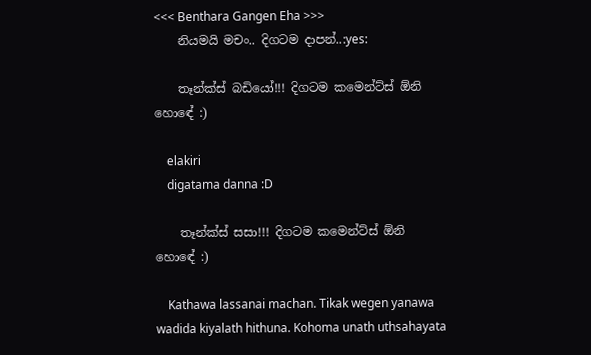<<< Benthara Gangen Eha >>>
    නියමයි මචං.. දිගටම දාපන්..:yes:

    තෑන්ක්ස් බඩියෝ!!! දිගටම කමෙන්ට්ස් ඕනි හොඳේ :)

    elakiri
    digatama danna :D

    තෑන්ක්ස් සසා!!! දිගටම කමෙන්ට්ස් ඕනි හොඳේ :)

    Kathawa lassanai machan. Tikak wegen yanawa wadida kiyalath hithuna. Kohoma unath uthsahayata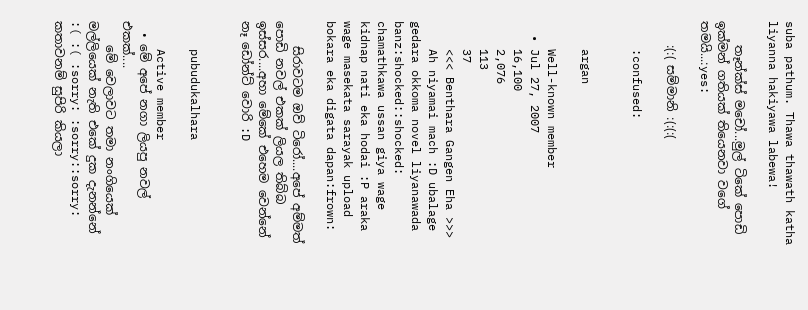suba pathum. Thawa thawath katha liyanna hakiyawa labewa!

    තෑන්ක්ස් මචෝ...මුල් ටිකේ පොඩි ඉක්මන් ගතියක් තියෙනවා වගේ තමයි...:yes:

    :(:( සම්මානි :(:(:(

    :confused:


    argan

    Well-known member
  • Jul 27, 2007
    16,100
    2,076
    113
    37
    <<< Benthara Gangen Eha >>>
    Ah niyamai mach :D ubalage gedara okkoma novel liyanawada banz:shocked::shocked: chamathkawa ussan giya wage kidnap nati eka hodai :P araka wage masekata sarayak upload bokara eka digata dapan:frown:

    සිරාවටම ඔව් ටිරෝ....අපේ අම්මත් පොඩි නවල් එකක් ලියල තිබ්බ ඉස්සර....අහා මේකේ එහෙම වෙන්නේ නෑ ඩෝන්ට් වොරි :D


    pubudukalhara

    Active member
  • මේ අපේ නගා ලියපු නවල් එකක්....
    මේ වෙලාවට තමා නංගියෙක් මල්ලියෙක් නැති එකේ දුක දැනන්නේ :( :( :sorry: :sorry::sorry: කතාවනම් සුපිරි කියලා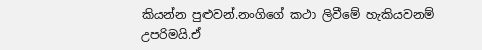කියන්න පුළුවන්.නංගිගේ කථා ලිවීමේ හැකියවනම් උපරිමයි.ඒ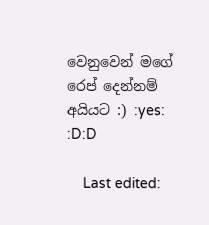වෙනුවෙන් මගේ රෙප් දෙන්නම් අයියට :) :yes: :D:D

    Last edited: